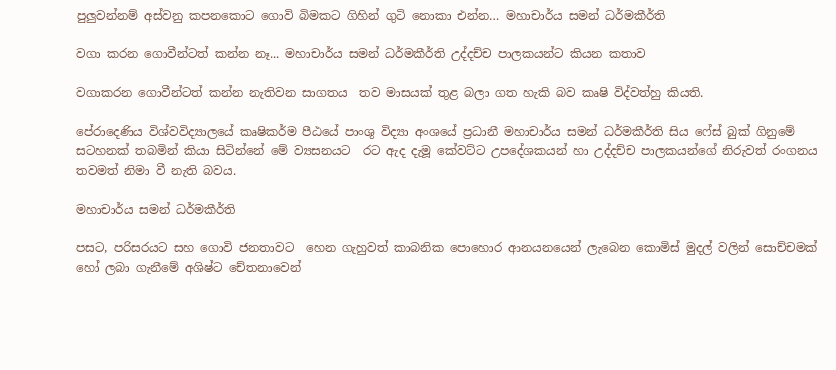පුලුවන්නම් අස්වනු කපනකොට ගොවි බිමකට ගිහින් ගුටි නොකා එන්න… මහාචාර්ය සමන් ධර්මකීර්ති

වගා කරන ගොවීන්ටත් කන්න නෑ... මහාචාර්ය සමන් ධර්මකීර්ති උද්දච්ච පාලකයන්ට කියන කතාව

වගාකරන ගොවීන්ටත් කන්න නැතිවන සාගතය  තව මාසයක් තුළ බලා ගත හැකි බව කෘෂි විද්වත්හු කියති.

පේරාදෙණිය විශ්වවිද්‍යාලයේ කෘෂිකර්ම පීඨයේ පාංශු විද්‍යා අංශයේ ප්‍රධානී මහාචාර්ය සමන් ධර්මකීර්ති සිය ෆේස් බුක් ගිනුමේ සටහනක් තබමින් කියා සිටින්නේ මේ ව්‍යසනයට  රට ඇද දැමූ කේවට්ට උපදේශකයන් හා උද්දච්ච පාලකයන්ගේ නිරුවත් රංගනය තවමත් නිමා වී නැති බවය.

මහාචාර්ය සමන් ධර්මකීර්ති

පසට, පරිසරයට සහ ගොවි ජනතාවට  හෙන ගැහුවත් කාබනික පොහොර ආනයනයෙන් ලැබෙන කොමිස් මුදල් වලින් සොච්චමක් හෝ ලබා ගැනීමේ අශිෂ්ට චේතනාවෙන්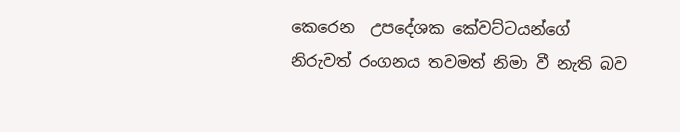කෙරෙන  උපදේශක කේවට්ටයන්ගේ නිරුවත් රංගනය තවමත් නිමා වී නැති බව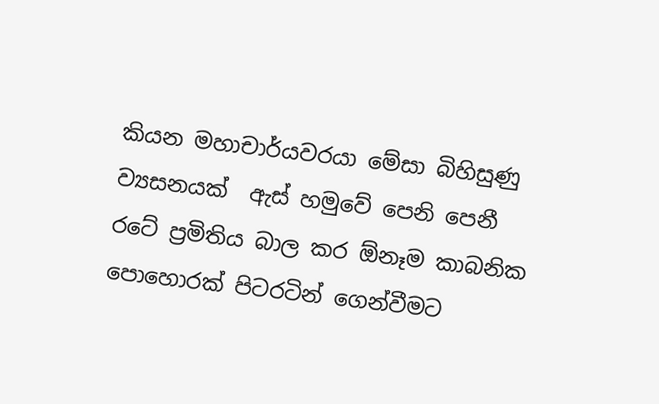කියන මහාචාර්යවරයා මේසා බිහිසුණු ව්‍යසනයක්  ඇස් හමුවේ පෙනි පෙනී රටේ ප්‍රමිතිය බාල කර ඕනෑම කාබනික පොහොරක් පිටරටින් ගෙන්වීමට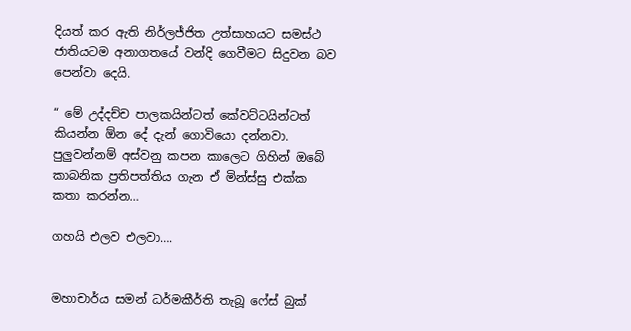දියත් කර ඇති නිර්ලජ්ජිත උත්සාහයට සමස්ථ ජාතියටම අනාගතයේ වන්දි ගෙවීමට සිදුවන බව පෙන්වා දෙයි.

“ මේ උද්දච්ච පාලකයින්ටත් කේවට්ටයින්ටත් කියන්න ඕන දේ දැන් ගොවියො දන්නවා. පුලුවන්නම් අස්වනු කපන කාලෙට ගිහින් ඔබේ කාබනික ප්‍රතිපත්තිය ගැන ඒ මින්ස්සු එක්ක කතා කරන්න…

ගහයි එලව එලවා….


මහාචාර්ය සමන් ධර්මකීර්ති තැබූ ෆේස් බුක්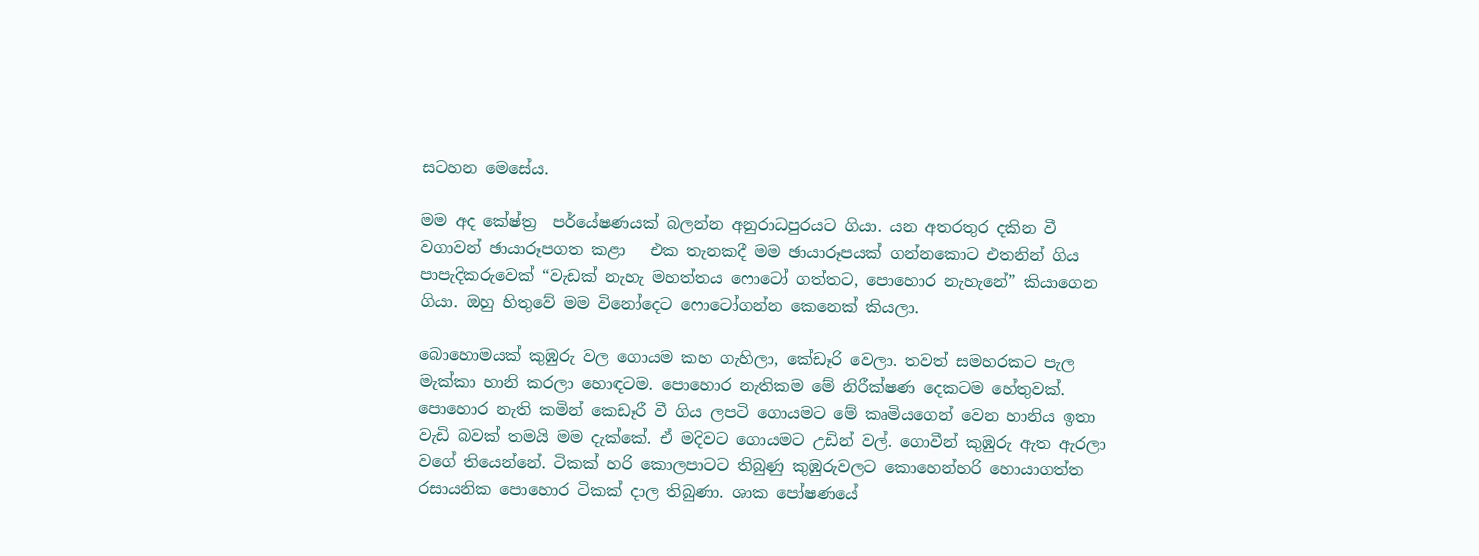සටහන මෙසේය.

මම අද කේෂ්ත්‍ර  පර්යේෂණයක් බලන්න අනුරාධපුරයට ගියා. යන අතරතුර දකින වී වගාවන් ඡායාරූපගත කළා   එක තැනකදී මම ඡායාරූපයක් ගන්නකොට එතනින් ගිය පාපැදිකරුවෙක් “වැඩක් නැහැ මහත්තය ෆොටෝ ගත්තට, පොහොර නැහැනේ” කියාගෙන ගියා. ඔහු හිතුවේ මම විනෝදෙට ෆොටෝගන්න කෙනෙක් කියලා.

බොහොමයක් කුඹුරු වල ගොයම කහ ගැහිලා, කේඩෑරි වෙලා. තවත් සමහරකට පැල  මැක්කා හානි කරලා හොඳටම. පොහොර නැතිකම මේ නිරීක්ෂණ දෙකටම හේතුවක්. පොහොර නැති කමින් කෙඩෑරී වී ගිය ලපටි ගොයමට මේ කෘමියගෙන් වෙන හානිය ඉතා වැඩි බවක් තමයි මම දැක්කේ. ඒ මදිවට ගොයමට උඩින් වල්. ගොවීන් කුඹුරු ඇත ඇරලා වගේ තියෙන්නේ. ටිකක් හරි කොලපාටට තිබුණු කුඹුරුවලට කොහෙන්හරි හොයාගත්ත රසායනික පොහොර ටිකක් දාල තිබුණා. ශාක පෝෂණයේ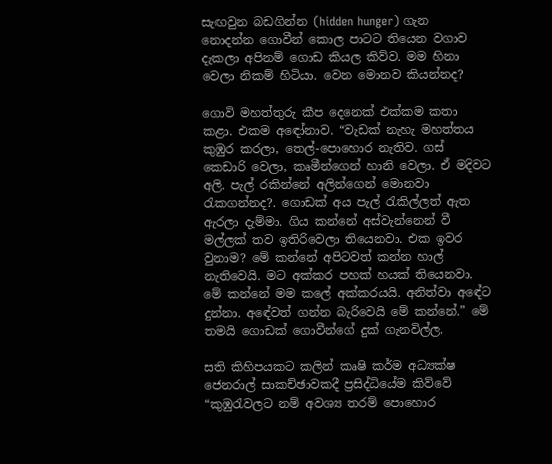සැඟවුන බඩගින්න (hidden hunger) ගැන නොදන්න ගොවීන් කොල පාටට තියෙන වගාව දැකලා අපිනම් ගොඩ කියල කිව්ව. මම හිනා වෙලා නිකම් හිටියා. වෙන මොනව කියන්නද?

ගොවි මහත්තුරු කීප දෙනෙක් එක්කම කතා කළා. එකම අඳෝනාව. “වැඩක් නැහැ මහත්තය කුඹුර කරලා, තෙල්-පොහොර නැතිව. ගස් කෙඩාරි වෙලා, කෘමීන්ගෙන් හානි වෙලා. ඒ මදිවට අලි. පැල් රකින්නේ අලින්ගෙන් මොනවා රැකගන්නද?. ගොඩක් අය පැල් රැකිල්ලත් ඇත ඇරලා දැම්මා. ගිය කන්නේ අස්වැන්නෙන් වී මල්ලක් තව ඉතිරිවෙලා තියෙනවා. එක ඉවර වුනාම? මේ කන්නේ අපිටවත් කන්න හාල් නැතිවෙයි. මට අක්කර පහක් හයක් තියෙනවා. මේ කන්නේ මම කලේ අක්කරයයි. අනිත්වා අඳේට දුන්නා. අඳේවත් ගන්න බැරිවෙයි මේ කන්නේ.” මේ තමයි ගොඩක් ගොවීන්ගේ දුක් ගැනවිල්ල.

සති කිහිපයකට කලින් කෘෂි කර්ම අධ්‍යක්ෂ ජෙනරාල් සාකච්ඡාවකදී ප්‍රසිද්ධියේම කිව්වේ “කුඹුරැවලට නම් අවශ්‍ය තරම් පොහොර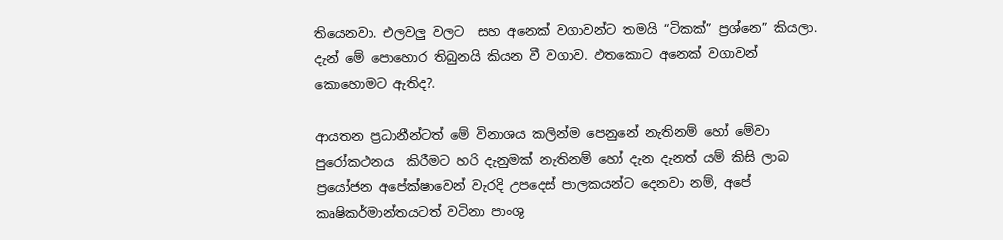තියෙනවා. එලවලු වලට  සහ අනෙක් වගාවන්ට තමයි “ටිකක්” ප්‍රශ්නෙ” කියලා. දැන් මේ පොහොර තිබුනයි කියන වී වගාව. ඵතකොට අනෙක් වගාවන් කොහොමට ඇතිද?.

ආයතන ප්‍රධානීන්ටත් මේ විනාශය කලින්ම පෙනුනේ නැතිනම් හෝ මේවා පුරෝකථනය  කිරීමට හරි දැනුමක් නැතිනම් හෝ දැන දැනත් යම් කිසි ලාබ ප්‍රයෝජන අපේක්ෂාවෙන් වැරදි උපදෙස් පාලකයන්ට දෙනවා නම්, අපේ කෘෂිකර්මාන්තයටත් වටිනා පාංශු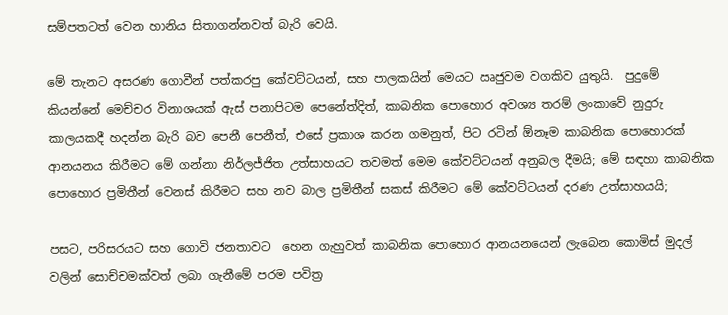සම්පතටත් වෙන හානිය සිතාගන්නවත් බැරි වෙයි.

මේ තැනට අසරණ ගොවීන් පත්කරපු කේවට්ටයන්, සහ පාලකයින් මෙයට ඍජුවම වගකිව යුතුයි.  පුදුමේ කියන්නේ මෙච්චර විනාශයක් ඇස් පනාපිටම පෙනේත්දිත්, කාබනික පොහොර අවශ්‍ය තරම් ලංකාවේ නුදුරු කාලයකදී හදන්න බැරි බව පෙනී පෙනීත්, එසේ ප්‍රකාශ කරන ගමනුත්, පිට රටින් ඕනෑම කාබනික පොහොරක් ආනයනය කිරීමට මේ ගන්නා නිර්ලජ්ජිත උත්සාහයට තවමත් මෙම කේවට්ටයන් අනුබල දීමයි; මේ සඳහා කාබනික පොහොර ප්‍රමිතීන් වෙනස් කිරීමට සහ නව බාල ප්‍රමිතීන් සකස් කිරීමට මේ කේවට්ටයන් දරණ උත්සාහයයි;

පසට, පරිසරයට සහ ගොවි ජනතාවට  හෙන ගැහුවත් කාබනික පොහොර ආනයනයෙන් ලැබෙන කොමිස් මුදල් වලින් සොච්චමක්වත් ලබා ගැනීමේ පරම පවිත්‍ර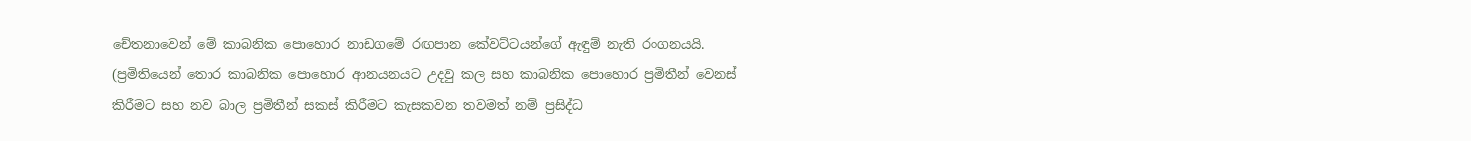චේතනාවෙන් මේ කාබනික පොහොර නාඩගමේ රඟපාන කේවට්ටයන්ගේ ඇඳුම් නැති රංගනයයි. (ප්‍රමිතියෙන් තොර කාබනික පොහොර ආනයනයට උදවු කල සහ කාබනික පොහොර ප්‍රමිතීන් වෙනස් කිරීමට සහ නව බාල ප්‍රමිතීන් සකස් කිරීමට කැසකවන තවමත් නම් ප්‍රසිද්ධ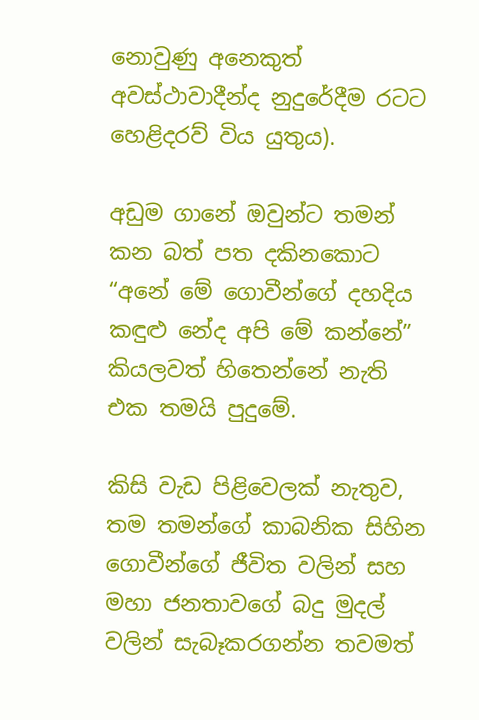නොවුණු අනෙකුත් අවස්ථාවාදීන්ද නුදුරේදීම රටට හෙළිදරව් විය යුතුය).

අඩුම ගානේ ඔවුන්ට තමන් කන බත් පත දකිනකොට “අනේ මේ ගොවීන්ගේ දහදිය කඳුළු නේද අපි මේ කන්නේ” කියලවත් හිතෙන්නේ නැති එක තමයි පුදුමේ.

කිසි වැඩ පිළිවෙලක් නැතුව, තම තමන්ගේ කාබනික සිහින ගොවීන්ගේ ජීවිත වලින් සහ මහා ජනතාවගේ බදු මුදල් වලින් සැබෑකරගන්න තවමත්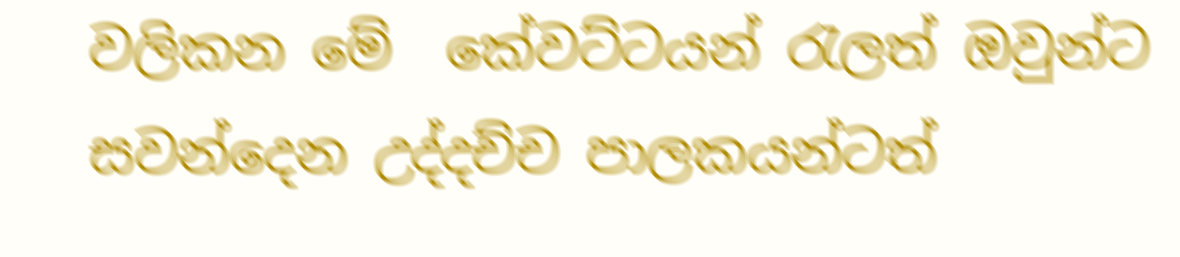වලිකන මේ  කේවට්ටයන් රැලත් ඔවුන්ට සවන්දෙන උද්දච්ච පාලකයන්ටත්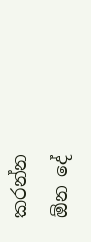කරන්න ඕන දේ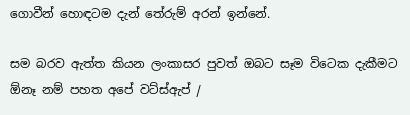ගොවීන් හොඳටම දැන් තේරුම් අරන් ඉන්නේ.

සම බරව ඇත්ත කියන ලංකාසර පුවත් ඔබට සෑම විටෙක දැකීමට ඕනෑ නම් පහත අපේ වට්ස්ඇප් /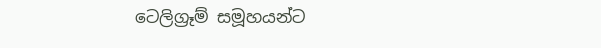ටෙලිග්‍රෑම් සමූහයන්ට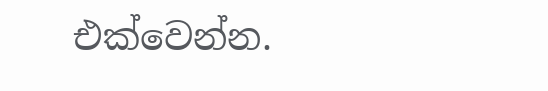එක්වෙන්න.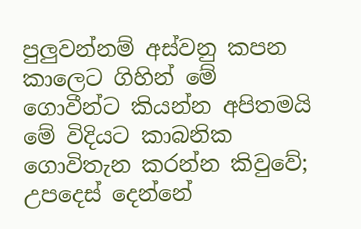පුලුවන්නම් අස්වනු කපන කාලෙට ගිහින් මේ ගොවීන්ට කියන්න අපිතමයි මේ විදියට කාබනික ගොවිතැන කරන්න කිවුවේ; උපදෙස් දෙන්නේ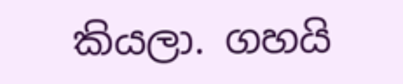කියලා. ගහයි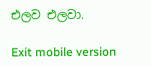එලව එලවා.

Exit mobile version